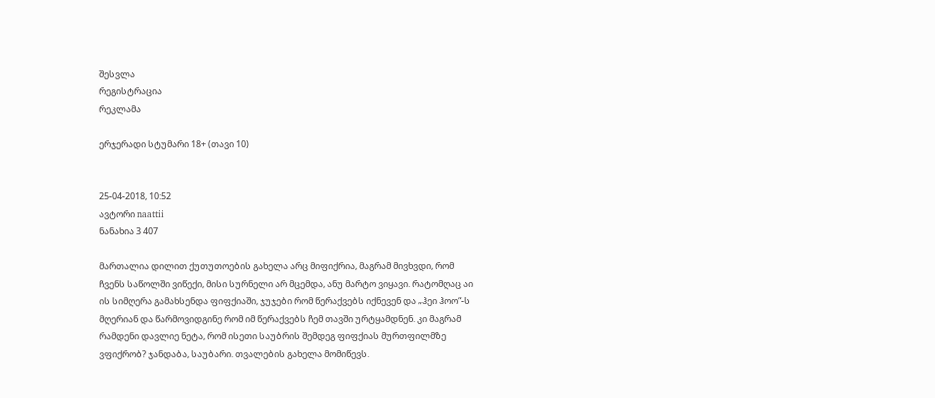შესვლა
რეგისტრაცია
რეკლამა

ერჯერადი სტუმარი 18+ (თავი 10)


25-04-2018, 10:52
ავტორი naattii
ნანახია 3 407

მართალია დილით ქუთუთოების გახელა არც მიფიქრია, მაგრამ მივხვდი, რომ ჩვენს საწოლში ვიწექი, მისი სურნელი არ მცემდა, ანუ მარტო ვიყავი. რატომღაც აი ის სიმღერა გამახსენდა ფიფქიაში, ჯუჯები რომ წერაქვებს იქნევენ და „ჰეი ჰოო“-ს მღერიან და წარმოვიდგინე რომ იმ წერაქვებს ჩემ თავში ურტყამდნენ. კი მაგრამ რამდენი დავლიე ნეტა, რომ ისეთი საუბრის შემდეგ ფიფქიას მურთფილმზე ვფიქრობ? ჯანდაბა, საუბარი. თვალების გახელა მომიწევს.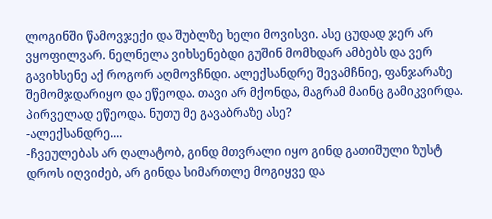ლოგინში წამოვჯექი და შუბლზე ხელი მოვისვი. ასე ცუდად ჯერ არ ვყოფილვარ. ნელნელა ვიხსენებდი გუშინ მომხდარ ამბებს და ვერ გავიხსენე აქ როგორ აღმოვჩნდი. ალექსანდრე შევამჩნიე, ფანჯარაზე შემომჯდარიყო და ეწეოდა. თავი არ მქონდა, მაგრამ მაინც გამიკვირდა. პირველად ეწეოდა. ნუთუ მე გავაბრაზე ასე?
-ალექსანდრე....
-ჩვეულებას არ ღალატობ, გინდ მთვრალი იყო გინდ გათიშული ზუსტ დროს იღვიძებ, არ გინდა სიმართლე მოგიყვე და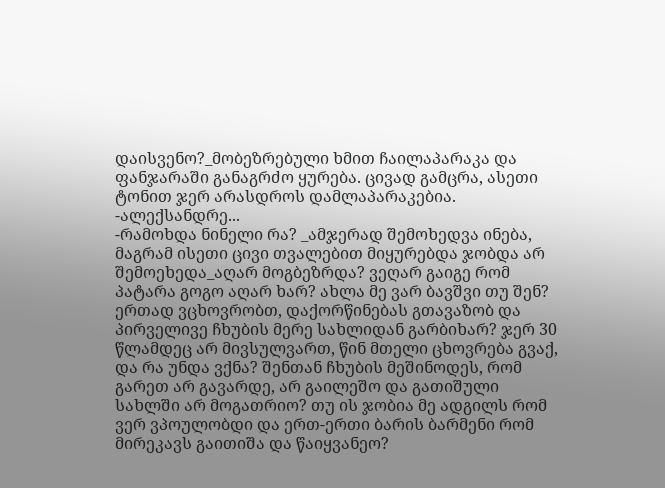დაისვენო?_მობეზრებული ხმით ჩაილაპარაკა და ფანჯარაში განაგრძო ყურება. ცივად გამცრა, ასეთი ტონით ჯერ არასდროს დამლაპარაკებია.
-ალექსანდრე...
-რამოხდა ნინელი რა? _ამჯერად შემოხედვა ინება, მაგრამ ისეთი ცივი თვალებით მიყურებდა ჯობდა არ შემოეხედა_აღარ მოგბეზრდა? ვეღარ გაიგე რომ პატარა გოგო აღარ ხარ? ახლა მე ვარ ბავშვი თუ შენ? ერთად ვცხოვრობთ, დაქორწინებას გთავაზობ და პირველივე ჩხუბის მერე სახლიდან გარბიხარ? ჯერ 30 წლამდეც არ მივსულვართ, წინ მთელი ცხოვრება გვაქ, და რა უნდა ვქნა? შენთან ჩხუბის მეშინოდეს, რომ გარეთ არ გავარდე, არ გაილეშო და გათიშული სახლში არ მოგათრიო? თუ ის ჯობია მე ადგილს რომ ვერ ვპოულობდი და ერთ-ერთი ბარის ბარმენი რომ მირეკავს გაითიშა და წაიყვანეო?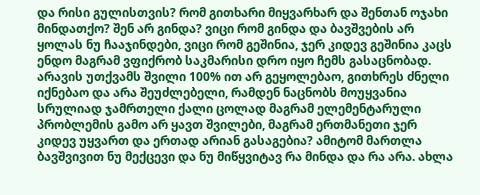და რისი გულისთვის? რომ გითხარი მიყვარხარ და შენთან ოჯახი მინდათქო? შენ არ გინდა? ვიცი რომ გინდა და ბავშვების არ ყოლას ნუ ჩააჯინდები, ვიცი რომ გეშინია, ჯერ კიდევ გეშინია კაცს ენდო მაგრამ ვფიქრობ საკმარისი დრო იყო ჩემს გასაცნობად. არავის უთქვამს შვილი 100% ით არ გეყოლებაო, გითხრეს ძნელი იქნებაო და არა შეუძლებელი, რამდენ ნაცნობს მოუყვანია სრულიად ჯამრთელი ქალი ცოლად მაგრამ ელემენტარული პრობლემის გამო არ ყავთ შვილები, მაგრამ ერთმანეთი ჯერ კიდევ უყვართ და ერთად არიან გასაგებია? ამიტომ მართლა ბავშვივით ნუ მექცევი და ნუ მიწყვიტავ რა მინდა და რა არა. ახლა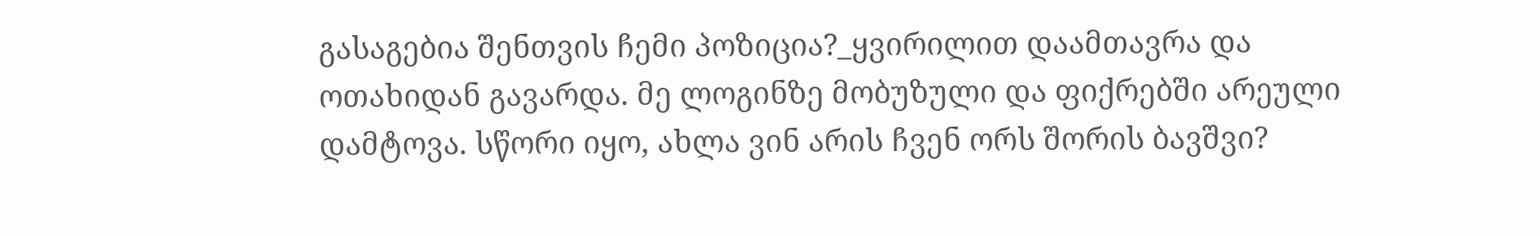გასაგებია შენთვის ჩემი პოზიცია?_ყვირილით დაამთავრა და ოთახიდან გავარდა. მე ლოგინზე მობუზული და ფიქრებში არეული დამტოვა. სწორი იყო, ახლა ვინ არის ჩვენ ორს შორის ბავშვი?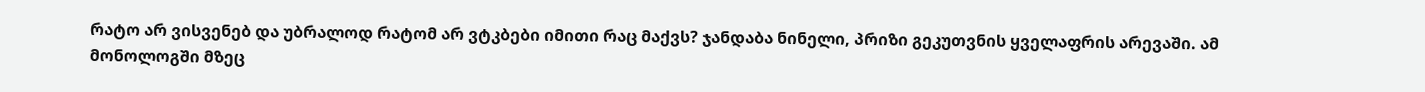რატო არ ვისვენებ და უბრალოდ რატომ არ ვტკბები იმითი რაც მაქვს? ჯანდაბა ნინელი, პრიზი გეკუთვნის ყველაფრის არევაში. ამ მონოლოგში მზეც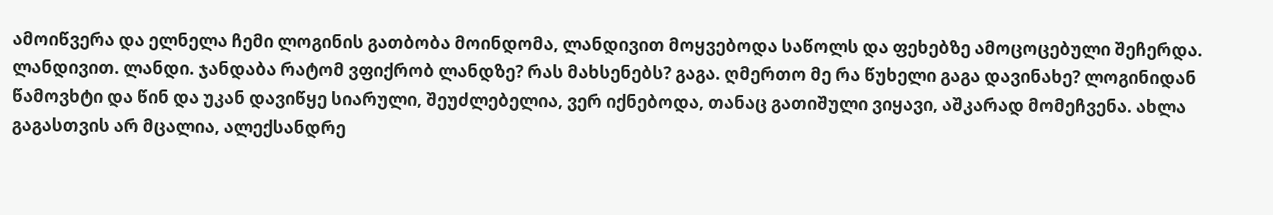ამოიწვერა და ელნელა ჩემი ლოგინის გათბობა მოინდომა, ლანდივით მოყვებოდა საწოლს და ფეხებზე ამოცოცებული შეჩერდა. ლანდივით. ლანდი. ჯანდაბა რატომ ვფიქრობ ლანდზე? რას მახსენებს? გაგა. ღმერთო მე რა წუხელი გაგა დავინახე? ლოგინიდან წამოვხტი და წინ და უკან დავიწყე სიარული, შეუძლებელია, ვერ იქნებოდა, თანაც გათიშული ვიყავი, აშკარად მომეჩვენა. ახლა გაგასთვის არ მცალია, ალექსანდრე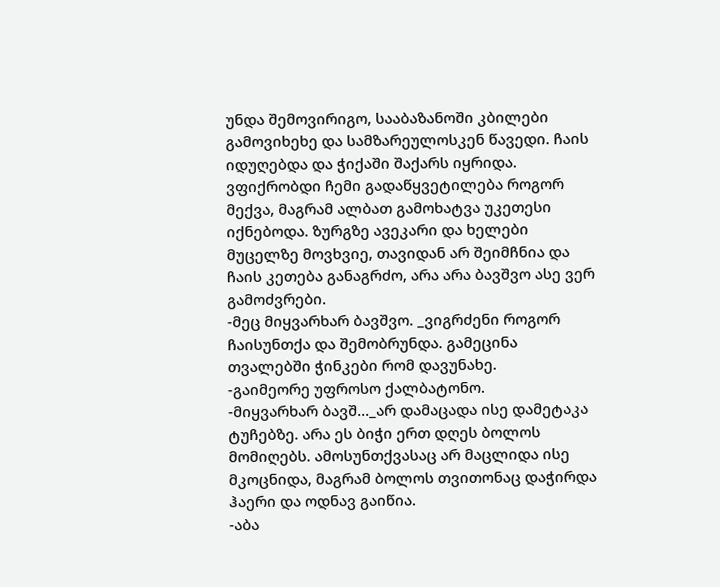უნდა შემოვირიგო, სააბაზანოში კბილები გამოვიხეხე და სამზარეულოსკენ წავედი. ჩაის იდუღებდა და ჭიქაში შაქარს იყრიდა. ვფიქრობდი ჩემი გადაწყვეტილება როგორ მექვა, მაგრამ ალბათ გამოხატვა უკეთესი იქნებოდა. ზურგზე ავეკარი და ხელები მუცელზე მოვხვიე, თავიდან არ შეიმჩნია და ჩაის კეთება განაგრძო, არა არა ბავშვო ასე ვერ გამოძვრები.
-მეც მიყვარხარ ბავშვო. _ვიგრძენი როგორ ჩაისუნთქა და შემობრუნდა. გამეცინა თვალებში ჭინკები რომ დავუნახე.
-გაიმეორე უფროსო ქალბატონო.
-მიყვარხარ ბავშ..._არ დამაცადა ისე დამეტაკა ტუჩებზე. არა ეს ბიჭი ერთ დღეს ბოლოს მომიღებს. ამოსუნთქვასაც არ მაცლიდა ისე მკოცნიდა, მაგრამ ბოლოს თვითონაც დაჭირდა ჰაერი და ოდნავ გაიწია.
-აბა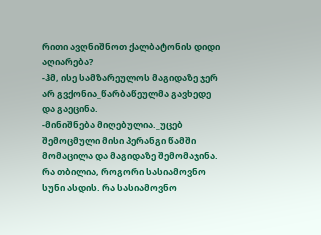რითი ავღნიშნოთ ქალბატონის დიდი აღიარება?
-ჰმ, ისე სამზარეულოს მაგიდაზე ჯერ არ გვქონია_წარბაწეულმა გავხედე და გაეცინა.
-მინიშნება მიღებულია._უცებ შემოცმული მისი პერანგი წამში მომაცილა და მაგიდაზე შემომაჯინა. რა თბილია, როგორი სასიამოვნო სუნი ასდის. რა სასიამოვნო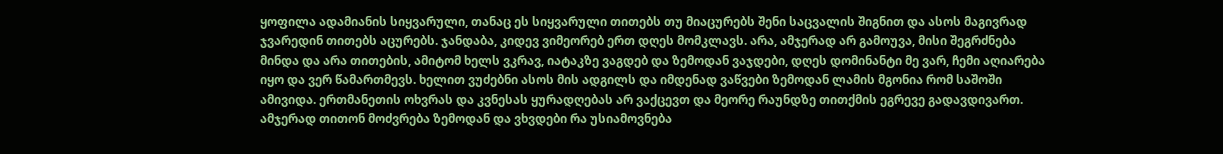ყოფილა ადამიანის სიყვარული, თანაც ეს სიყვარული თითებს თუ მიაცურებს შენი საცვალის შიგნით და ასოს მაგივრად ჯვარედინ თითებს აცურებს. ჯანდაბა, კიდევ ვიმეორებ ერთ დღეს მომკლავს. არა, ამჯერად არ გამოუვა, მისი შეგრძნება მინდა და არა თითების, ამიტომ ხელს ვკრავ, იატაკზე ვაგდებ და ზემოდან ვაჯდები, დღეს დომინანტი მე ვარ, ჩემი აღიარება იყო და ვერ წამართმევს. ხელით ვუძებნი ასოს მის ადგილს და იმდენად ვაწვები ზემოდან ლამის მგონია რომ საშოში ამივიდა. ერთმანეთის ოხვრას და კვნესას ყურადღებას არ ვაქცევთ და მეორე რაუნდზე თითქმის ეგრევე გადავდივართ. ამჯერად თითონ მოძვრება ზემოდან და ვხვდები რა უსიამოვნება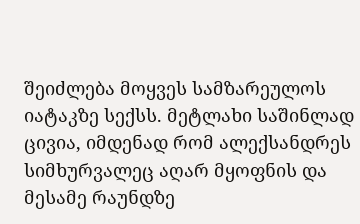შეიძლება მოყვეს სამზარეულოს იატაკზე სექსს. მეტლახი საშინლად ცივია, იმდენად რომ ალექსანდრეს სიმხურვალეც აღარ მყოფნის და მესამე რაუნდზე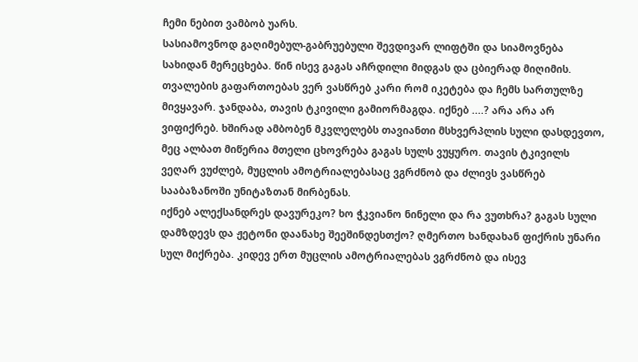ჩემი ნებით ვამბობ უარს.
სასიამოვნოდ გაღიმებულ-გაბრუებული შევდივარ ლიფტში და სიამოვნება სახიდან მერეცხება. წინ ისევ გაგას აჩრდილი მიდგას და ცბიერად მიღიმის. თვალების გაფართოებას ვერ ვასწრებ კარი რომ იკეტება და ჩემს სართულზე მივყავარ. ჯანდაბა, თავის ტკივილი გამიორმაგდა. იქნებ ....? არა არა არ ვიფიქრებ. ხშირად ამბობენ მკვლელებს თავიანთი მსხვერპლის სული დასდევთო, მეც ალბათ მიწერია მთელი ცხოვრება გაგას სულს ვუყურო. თავის ტკივილს ვეღარ ვუძლებ, მუცლის ამოტრიალებასაც ვგრძნობ და ძლივს ვასწრებ სააბაზანოში უნიტაზთან მირბენას.
იქნებ ალექსანდრეს დავურეკო? ხო ჭკვიანო ნინელი და რა ვუთხრა? გაგას სული დამზდევს და ჟეტონი დაანახე შეეშინდესთქო? ღმერთო ხანდახან ფიქრის უნარი სულ მიქრება. კიდევ ერთ მუცლის ამოტრიალებას ვგრძნობ და ისევ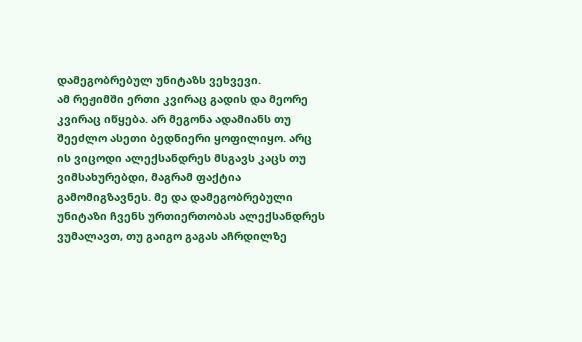დამეგობრებულ უნიტაზს ვეხვევი.
ამ რეჟიმში ერთი კვირაც გადის და მეორე კვირაც იწყება. არ მეგონა ადამიანს თუ შეეძლო ასეთი ბედნიერი ყოფილიყო. არც ის ვიცოდი ალექსანდრეს მსგავს კაცს თუ ვიმსახურებდი, მაგრამ ფაქტია გამომიგზავნეს. მე და დამეგობრებული უნიტაზი ჩვენს ურთიერთობას ალექსანდრეს ვუმალავთ, თუ გაიგო გაგას აჩრდილზე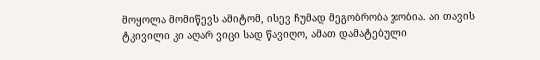მოყოლა მომიწევს ამიტომ, ისევ ჩუმად მეგობრობა ჯობია. აი თავის ტკივილი კი აღარ ვიცი სად წავიღო, ამათ დამატებული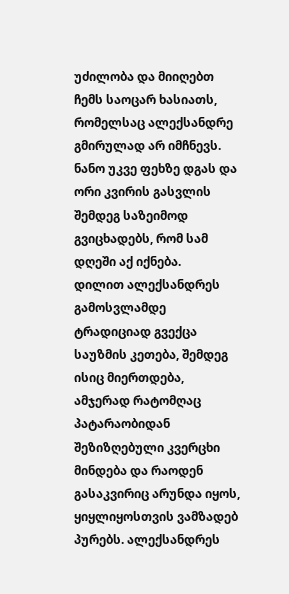უძილობა და მიიღებთ ჩემს საოცარ ხასიათს, რომელსაც ალექსანდრე გმირულად არ იმჩნევს. ნანო უკვე ფეხზე დგას და ორი კვირის გასვლის შემდეგ საზეიმოდ გვიცხადებს, რომ სამ დღეში აქ იქნება.
დილით ალექსანდრეს გამოსვლამდე ტრადიციად გვექცა საუზმის კეთება, შემდეგ ისიც მიერთდება, ამჯერად რატომღაც პატარაობიდან შეზიზღებული კვერცხი მინდება და რაოდენ გასაკვირიც არუნდა იყოს, ყიყლიყოსთვის ვამზადებ პურებს. ალექსანდრეს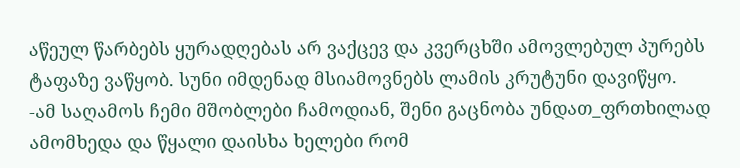აწეულ წარბებს ყურადღებას არ ვაქცევ და კვერცხში ამოვლებულ პურებს ტაფაზე ვაწყობ. სუნი იმდენად მსიამოვნებს ლამის კრუტუნი დავიწყო.
-ამ საღამოს ჩემი მშობლები ჩამოდიან, შენი გაცნობა უნდათ_ფრთხილად ამომხედა და წყალი დაისხა ხელები რომ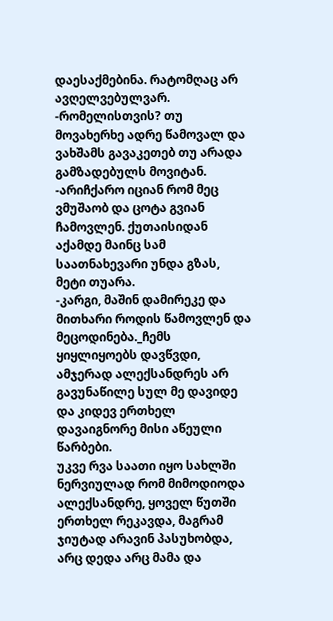დაესაქმებინა. რატომღაც არ ავღელვებულვარ.
-რომელისთვის? თუ მოვახერხე ადრე წამოვალ და ვახშამს გავაკეთებ თუ არადა გამზადებულს მოვიტან.
-არიჩქარო იციან რომ მეც ვმუშაობ და ცოტა გვიან ჩამოვლენ. ქუთაისიდან აქამდე მაინც სამ საათნახევარი უნდა გზას, მეტი თუარა.
-კარგი, მაშინ დამირეკე და მითხარი როდის წამოვლენ და მეცოდინება._ჩემს ყიყლიყოებს დავწვდი, ამჯერად ალექსანდრეს არ გავუნაწილე სულ მე დავიდე და კიდევ ერთხელ დავაიგნორე მისი აწეული წარბები.
უკვე რვა საათი იყო სახლში ნერვიულად რომ მიმოდიოდა ალექსანდრე, ყოველ წუთში ერთხელ რეკავდა, მაგრამ ჯიუტად არავინ პასუხობდა, არც დედა არც მამა და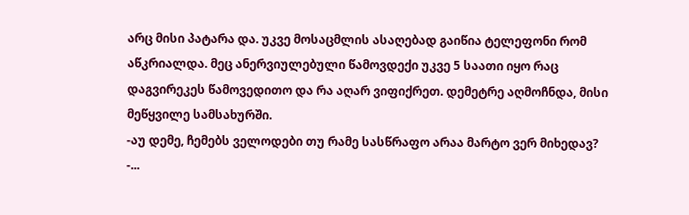არც მისი პატარა და. უკვე მოსაცმლის ასაღებად გაიწია ტელეფონი რომ აწკრიალდა. მეც ანერვიულებული წამოვდექი უკვე 5 საათი იყო რაც დაგვირეკეს წამოვედითო და რა აღარ ვიფიქრეთ. დემეტრე აღმოჩნდა, მისი მეწყვილე სამსახურში.
-აუ დემე, ჩემებს ველოდები თუ რამე სასწრაფო არაა მარტო ვერ მიხედავ?
-...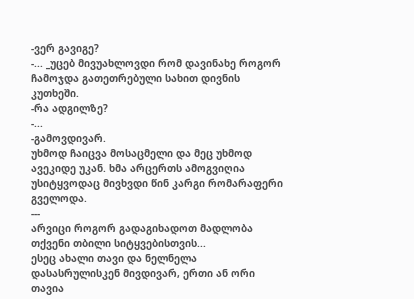-ვერ გავიგე?
-... _უცებ მივუახლოვდი რომ დავინახე როგორ ჩამოჯდა გათეთრებული სახით დივნის კუთხეში.
-რა ადგილზე?
-...
-გამოვდივარ.
უხმოდ ჩაიცვა მოსაცმელი და მეც უხმოდ ავეკიდე უკან. ხმა არცერთს ამოგვიღია უსიტყვოდაც მივხვდი წინ კარგი რომარაფერი გველოდა.
---
არვიცი როგორ გადაგიხადოთ მადლობა თქვენი თბილი სიტყვებისთვის...
ესეც ახალი თავი და ნელნელა დასასრულისკენ მივდივარ, ერთი ან ორი თავია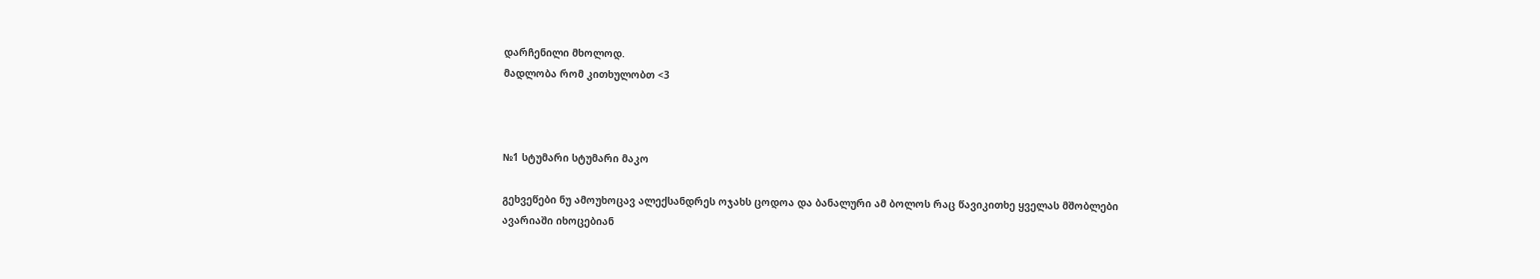დარჩენილი მხოლოდ.
მადლობა რომ კითხულობთ <3



№1 სტუმარი სტუმარი მაკო

გეხვეწები ნუ ამოუხოცავ ალექსანდრეს ოჯახს ცოდოა და ბანალური ამ ბოლოს რაც წავიკითხე ყველას მშობლები ავარიაში იხოცებიან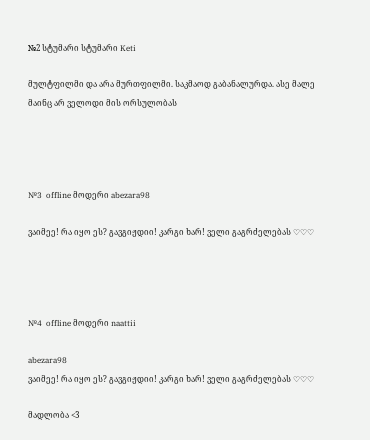№2 სტუმარი სტუმარი Keti

მულტფილმი და არა მურთფილმი. საკმაოდ გაბანალურდა. ასე მალე მაინც არ ველოდი მის ორსულობას




№3  offline მოდერი abezara98

ვაიმეე! რა იყო ეს? გავგიჟდიი! კარგი ხარ! ველი გაგრძელებას ♡♡♡




№4  offline მოდერი naattii

abezara98
ვაიმეე! რა იყო ეს? გავგიჟდიი! კარგი ხარ! ველი გაგრძელებას ♡♡♡

მადლობა <3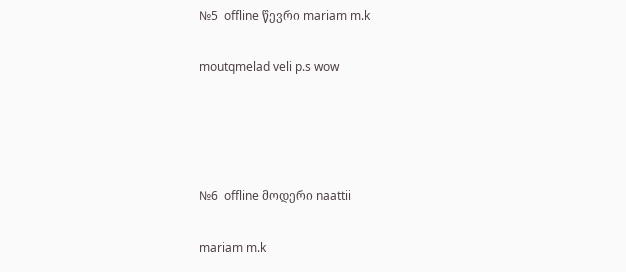№5  offline წევრი mariam m.k

moutqmelad veli p.s wow




№6  offline მოდერი naattii

mariam m.k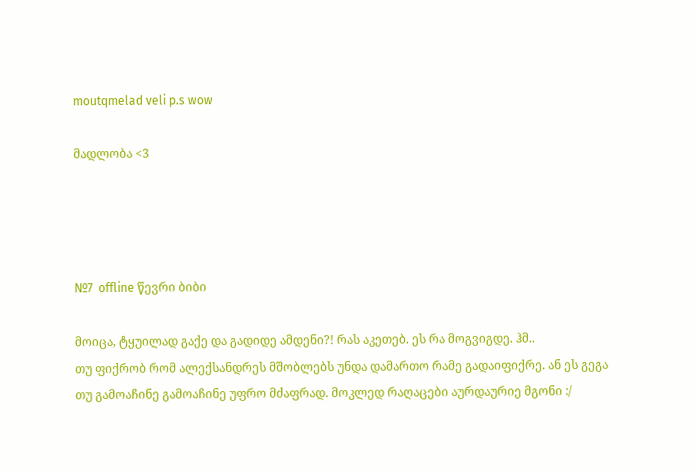moutqmelad veli p.s wow

მადლობა <3




№7  offline წევრი ბიბი

მოიცა, ტყუილად გაქე და გადიდე ამდენი?! რას აკეთებ. ეს რა მოგვიგდე. ჰმ..
თუ ფიქრობ რომ ალექსანდრეს მშობლებს უნდა დამართო რამე გადაიფიქრე. ან ეს გეგა თუ გამოაჩინე გამოაჩინე უფრო მძაფრად. მოკლედ რაღაცები აურდაურიე მგონი :/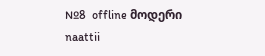№8  offline მოდერი naattii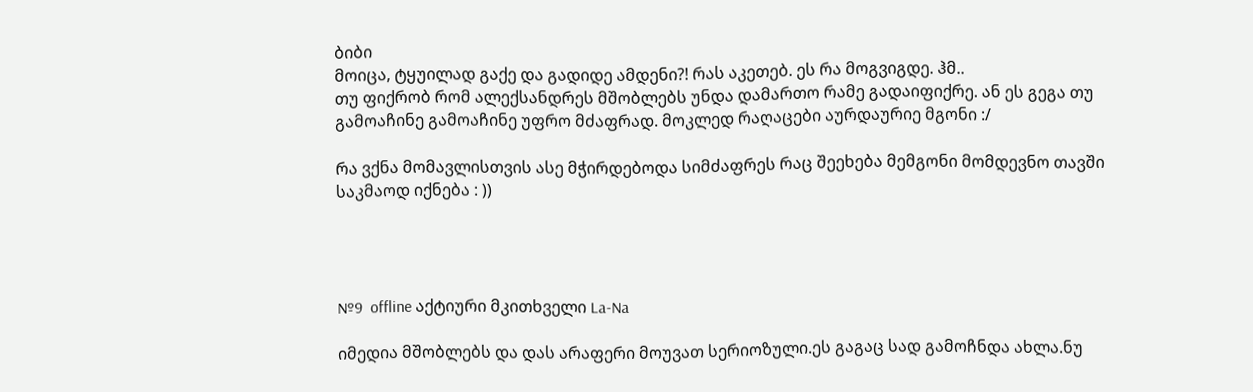ბიბი
მოიცა, ტყუილად გაქე და გადიდე ამდენი?! რას აკეთებ. ეს რა მოგვიგდე. ჰმ..
თუ ფიქრობ რომ ალექსანდრეს მშობლებს უნდა დამართო რამე გადაიფიქრე. ან ეს გეგა თუ გამოაჩინე გამოაჩინე უფრო მძაფრად. მოკლედ რაღაცები აურდაურიე მგონი :/

რა ვქნა მომავლისთვის ასე მჭირდებოდა სიმძაფრეს რაც შეეხება მემგონი მომდევნო თავში საკმაოდ იქნება : ))




№9  offline აქტიური მკითხველი La-Na

იმედია მშობლებს და დას არაფერი მოუვათ სერიოზული.ეს გაგაც სად გამოჩნდა ახლა.ნუ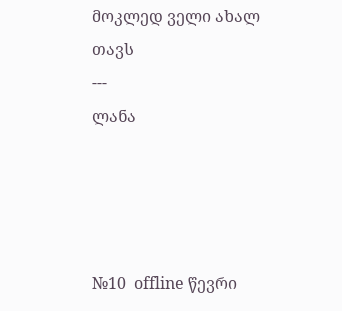მოკლედ ველი ახალ თავს
---
ლანა




№10  offline წევრი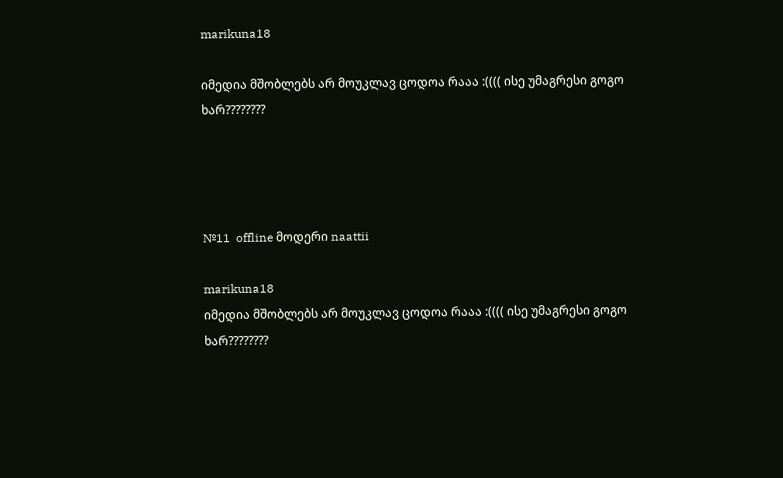marikuna18

იმედია მშობლებს არ მოუკლავ ცოდოა რააა :(((( ისე უმაგრესი გოგო ხარ????????




№11  offline მოდერი naattii

marikuna18
იმედია მშობლებს არ მოუკლავ ცოდოა რააა :(((( ისე უმაგრესი გოგო ხარ????????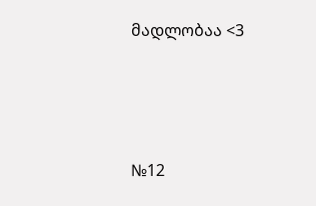მადლობაა <3




№12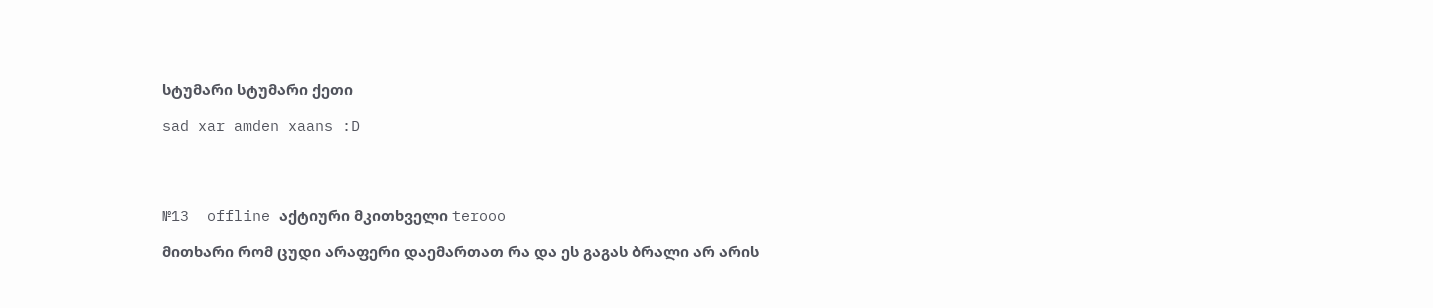სტუმარი სტუმარი ქეთი

sad xar amden xaans :D




№13  offline აქტიური მკითხველი terooo

მითხარი რომ ცუდი არაფერი დაემართათ რა და ეს გაგას ბრალი არ არის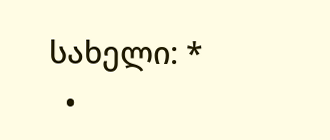სახელი: *
  •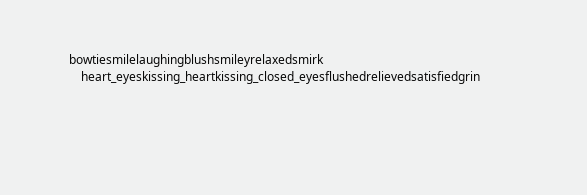bowtiesmilelaughingblushsmileyrelaxedsmirk
    heart_eyeskissing_heartkissing_closed_eyesflushedrelievedsatisfiedgrin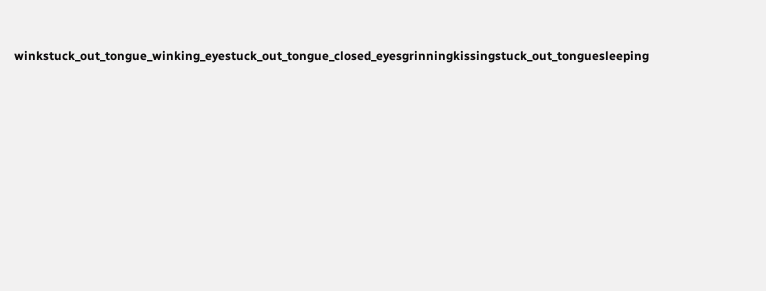winkstuck_out_tongue_winking_eyestuck_out_tongue_closed_eyesgrinningkissingstuck_out_tonguesleeping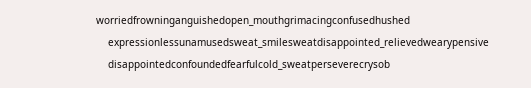worriedfrowninganguishedopen_mouthgrimacingconfusedhushed
    expressionlessunamusedsweat_smilesweatdisappointed_relievedwearypensive
    disappointedconfoundedfearfulcold_sweatperseverecrysob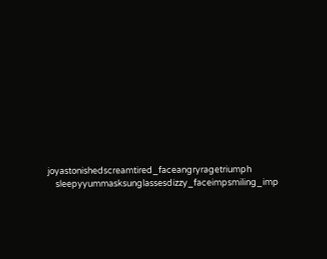joyastonishedscreamtired_faceangryragetriumph
    sleepyyummasksunglassesdizzy_faceimpsmiling_imp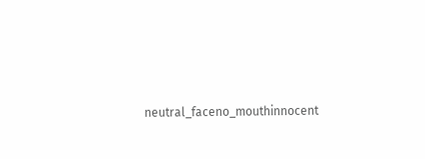neutral_faceno_mouthinnocent